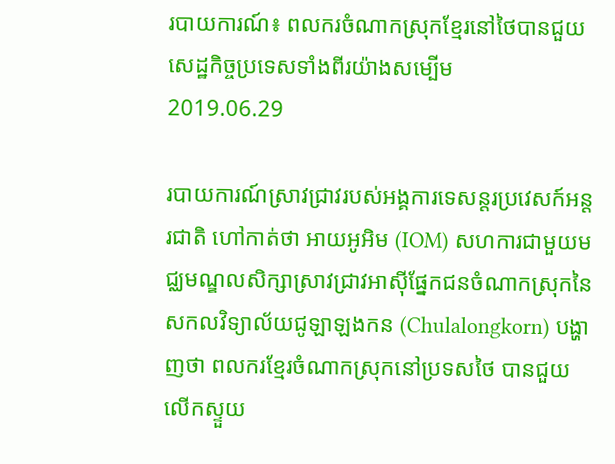របាយការណ៍៖ ពលករចំណាកស្រុកខ្មែរនៅថៃបានជួយសេដ្ឋកិច្ចប្រទេសទាំងពីរយ៉ាងសម្បើម
2019.06.29

របាយការណ៍ស្រាវជ្រាវរបស់អង្គការទេសន្តរប្រវេសក៍អន្តរជាតិ ហៅកាត់ថា អាយអូអិម (IOM) សហការជាមួយមជ្ឈមណ្ឌលសិក្សាស្រាវជ្រាវអាស៊ីផ្នែកជនចំណាកស្រុកនៃសកលវិទ្យាល័យជូឡាឡងកន (Chulalongkorn) បង្ហាញថា ពលករខ្មែរចំណាកស្រុកនៅប្រទសថៃ បានជួយលើកស្ទួយ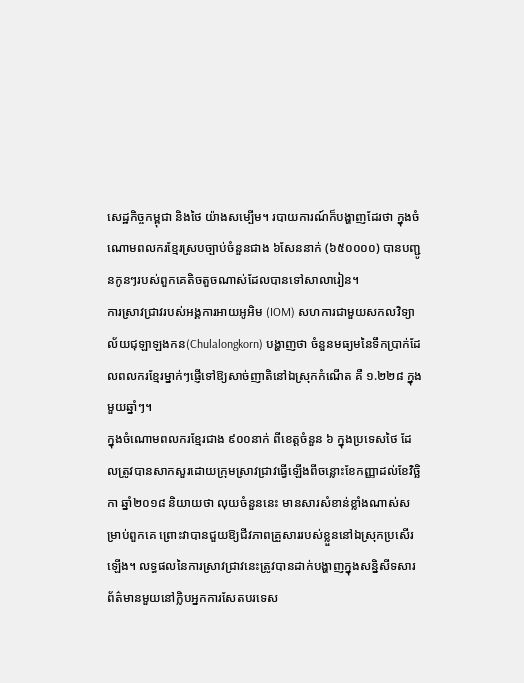សេដ្ឋកិច្ចកម្ពុជា និងថៃ យ៉ាងសម្បើម។ របាយការណ៍ក៏បង្ហាញដែរថា ក្នុងចំណោមពលករខ្មែរស្របច្បាប់ចំនួនជាង ៦សែននាក់ (៦៥០០០០) បានបញ្ជូនកូនៗរបស់ពួកគេតិចតួចណាស់ដែលបានទៅសាលារៀន។
ការស្រាវជ្រាវរបស់អង្គការអាយអូអិម (IOM) សហការជាមួយសកលវិទ្យាល័យជុឡាឡងកន(Chulalongkorn) បង្ហាញថា ចំនួនមធ្យមនៃទឹកប្រាក់ដែលពលករខ្មែរម្នាក់ៗផ្ញើទៅឱ្យសាច់ញាតិនៅឯស្រុកកំណើត គឺ ១.២២៨ ក្នុងមួយឆ្នាំៗ។
ក្នុងចំណោមពលករខ្មែរជាង ៩០០នាក់ ពីខេត្តចំនួន ៦ ក្នុងប្រទេសថៃ ដែលត្រូវបានសាកសួរដោយក្រុមស្រាវជ្រាវធ្វើឡើងពីចន្លោះខែកញ្ញាដល់ខែវិច្ឆិកា ឆ្នាំ២០១៨ និយាយថា លុយចំនួននេះ មានសារសំខាន់ខ្លាំងណាស់សម្រាប់ពួកគេ ព្រោះវាបានជួយឱ្យជីវភាពគ្រួសាររបស់ខ្លួននៅឯស្រុកប្រសើរឡើង។ លទ្ធផលនៃការស្រាវជ្រាវនេះត្រូវបានដាក់បង្ហាញក្នុងសន្និសីទសារព័ត៌មានមួយនៅក្លិបអ្នកការសែតបរទេស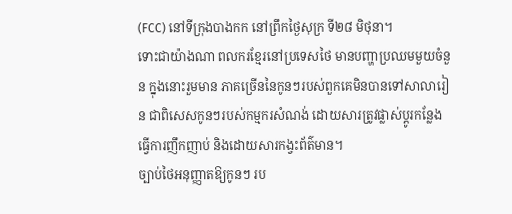(FCC) នៅទីក្រុងបាងកក នៅព្រឹកថ្ងៃសុក្រ ទី២៨ មិថុនា។
ទោះជាយ៉ាងណា ពលករខ្មែរនៅប្រទេសថៃ មានបញ្ហាប្រឈមមួយចំនួន ក្នុងនោះរួមមាន ភាគច្រើននៃកូនៗរបស់ពួកគេមិនបានទៅសាលារៀន ជាពិសេសកូនៗរបស់កម្មករសំណង់ ដោយសារត្រូវផ្លាស់ប្ដូរកន្លែងធ្វើការញឹកញាប់ និងដោយសារកង្វះព័ត៌មាន។
ច្បាប់ថៃអនុញ្ញាតឱ្យកូនៗ រប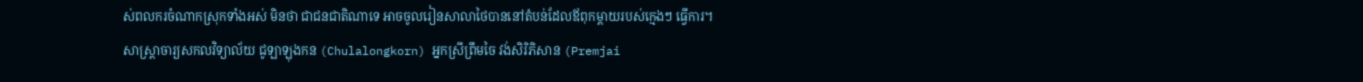ស់ពលករចំណាកស្រុកទាំងអស់ មិនថា ជាជនជាតិណាទេ អាចចូលរៀនសាលាថៃបាននៅតំបន់ដែលឪពុកម្ដាយរបស់ក្មេងៗ ធ្វើការ។
សាស្ត្រាចារ្យសកលវិទ្យាល័យ ជូឡាឡុងកន (Chulalongkorn) អ្នកស្រីព្រឹមចៃ វង់សិរិភិសាន (Premjai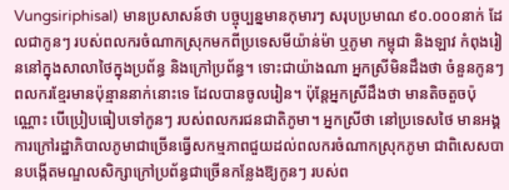Vungsiriphisal) មានប្រសាសន៍ថា បច្ចុប្បន្នមានកុមារៗ សរុបប្រមាណ ៩០.០០០នាក់ ដែលជាកូនៗ របស់ពលករចំណាកស្រុកមកពីប្រទេសមីយ៉ាន់ម៉ា ឬភូមា កម្ពុជា និងឡាវ កំពុងរៀននៅក្នុងសាលាថៃក្នុងប្រព័ន្ធ និងក្រៅប្រព័ន្ធ។ ទោះជាយ៉ាងណា អ្នកស្រីមិនដឹងថា ចំនួនកូនៗ ពលករខ្មែរមានប៉ុន្មាននាក់នោះទេ ដែលបានចូលរៀន។ ប៉ុន្តែអ្នកស្រីដឹងថា មានតិចតួចប៉ុណ្ណោះ បើប្រៀបធៀបទៅកូនៗ របស់ពលករជនជាតិភូមា។ អ្នកស្រីថា នៅប្រទេសថៃ មានអង្គការក្រៅរដ្ឋាភិបាលភូមាជាច្រើនធ្វើសកម្មភាពជួយដល់ពលករចំណាកស្រុកភូមា ជាពិសេសបានបង្កើតមណ្ឌលសិក្សាក្រៅប្រព័ន្ធជាច្រើនកន្លែងឱ្យកូនៗ របស់ព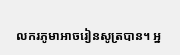លករភូមាអាចរៀនសូត្របាន។ អ្ន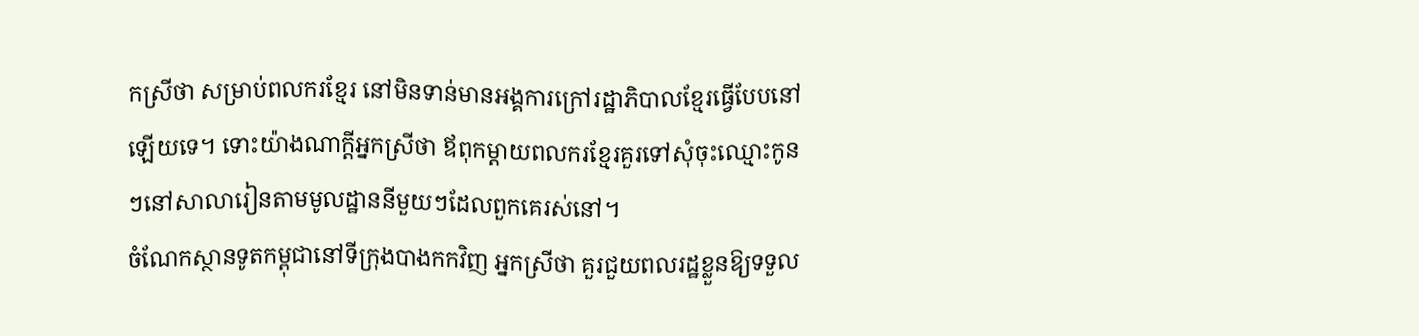កស្រីថា សម្រាប់ពលករខ្មែរ នៅមិនទាន់មានអង្គការក្រៅរដ្ឋាភិបាលខ្មែរធ្វើបែបនៅឡើយទេ។ ទោះយ៉ាងណាក្តីអ្នកស្រីថា ឪពុកម្ដាយពលករខ្មែរគួរទៅសុំចុះឈ្មោះកូនៗនៅសាលារៀនតាមមូលដ្ឋាននីមួយៗដែលពួកគេរស់នៅ។
ចំណែកស្ថានទូតកម្ពុជានៅទីក្រុងបាងកកវិញ អ្នកស្រីថា គួរជួយពលរដ្ឋខ្លួនឱ្យទទួល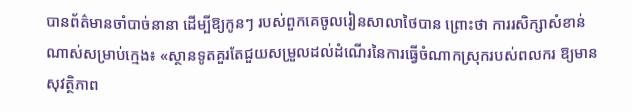បានព័ត៌មានចាំបាច់នានា ដើម្បីឱ្យកូនៗ របស់ពួកគេចូលរៀនសាលាថៃបាន ព្រោះថា ការរសិក្សាសំខាន់ណាស់សម្រាប់ក្មេង៖ «ស្ថានទូតគួរតែជួយសម្រួលដល់ដំណើរនៃការធ្វើចំណាកស្រុករបស់ពលករ ឱ្យមានសុវត្ថិភាព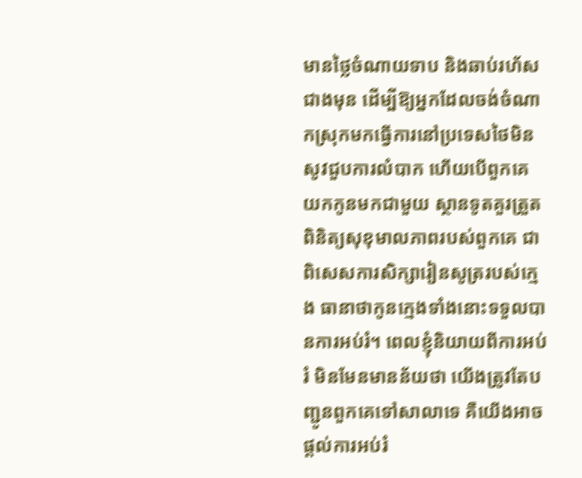មានថ្លៃចំណាយទាប និងឆាប់រហ័សជាងមុន ដើម្បីឱ្យអ្នកដែលចង់ចំណាកស្រុកមកធ្វើការនៅប្រទេសថៃមិនសូវជួបការលំបាក ហើយបើពួកគេយកកូនមកជាមួយ ស្ថានទូតគួរត្រួតពិនិត្យសុខុមាលភាពរបស់ពួកគេ ជាពិសេសការសិក្សារៀនសូត្ររបស់ក្មេង ធានាថាកូនក្មេងទាំងនោះទទួលបានការអប់រំ។ ពេលខ្ញុំនិយាយពីការអប់រំ មិនមែនមានន័យថា យើងត្រូវតែបញ្ជូនពួកគេទៅសាលាទេ គឺយើងអាចផ្ដល់ការអប់រំ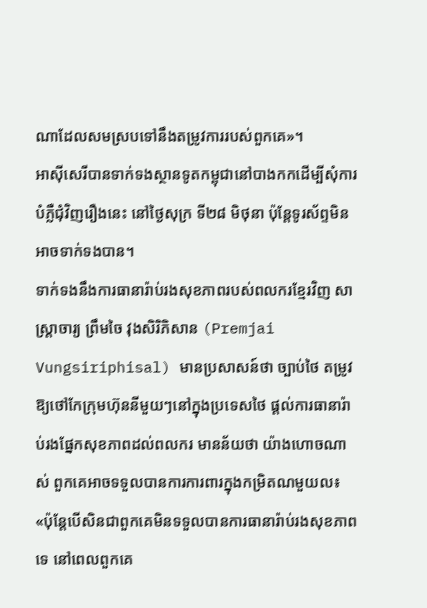ណាដែលសមស្របទៅនឹងតម្រូវការរបស់ពួកគេ»។
អាស៊ីសេរីបានទាក់ទងស្ថានទូតកម្ពុជានៅបាងកកដើម្បីសុំការបំភ្លឺជុំវិញរឿងនេះ នៅថ្ងៃសុក្រ ទី២៨ មិថុនា ប៉ុន្តែទូរស័ព្ទមិនអាចទាក់ទងបាន។
ទាក់ទងនឹងការធានារ៉ាប់រងសុខភាពរបស់ពលករខ្មែរវិញ សាស្ត្រាចារ្យ ព្រឹមចៃ វុងសិរិភិសាន (Premjai Vungsiriphisal) មានប្រសាសន៍ថា ច្បាប់ថៃ តម្រូវឱ្យថៅកែក្រុមហ៊ុននីមួយៗនៅក្នុងប្រទេសថៃ ផ្ដល់ការធានារ៉ាប់រងផ្នែកសុខភាពដល់ពលករ មានន័យថា យ៉ាងហោចណាស់ ពួកគេអាចទទួលបានការការពារក្នុងកម្រិតណមួយល៖ «ប៉ុន្តែបើសិនជាពួកគេមិនទទួលបានការធានារ៉ាប់រងសុខភាពទេ នៅពេលពួកគេ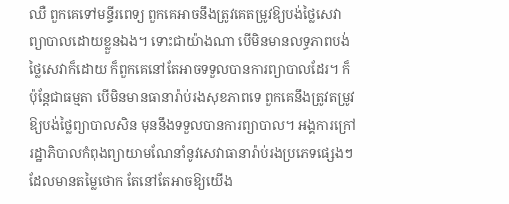ឈឺ ពួកគេទៅមន្ទីរពេទ្យ ពួកគេអាចនឹងត្រូវគេតម្រូវឱ្យបង់ថ្លៃសេវាព្យាបាលដោយខ្លួនឯង។ ទោះជាយ៉ាងណា បើមិនមានលទ្ធភាពបង់ថ្លៃសេវាក៏ដោយ ក៏ពួកគេនៅតែអាចទទួលបានការព្យាបាលដែរ។ ក៏ប៉ុន្តែជាធម្មតា បើមិនមានធានារ៉ាប់រងសុខភាពទេ ពួកគេនឹងត្រូវតម្រូវឱ្យបង់ថ្លៃព្យាបាលសិន មុននឹងទទួលបានការព្យាបាល។ អង្គការក្រៅរដ្ឋាភិបាលកំពុងព្យាយាមណែនាំនូវសេវាធានារ៉ាប់រងប្រភេទផ្សេងៗ ដែលមានតម្លៃថោក តែនៅតែអាចឱ្យយើង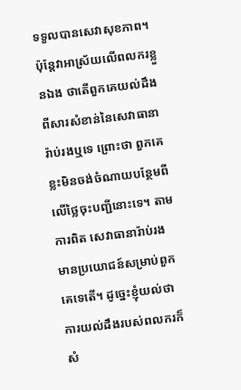ទទួលបានសេវាសុខភាព។ ប៉ុន្តែវាអាស្រ័យលើពលករខ្លួនឯង ថាតើពួកគេយល់ដឹងពីសារសំខាន់នៃសេវាធានារ៉ាប់រងឬទេ ព្រោះថា ពួកគេខ្លះមិនចង់ចំណាយបន្ថែមពីលើថ្លៃចុះបញ្ជីនោះទេ។ តាមការពិត សេវាធានារ៉ាប់រង មានប្រយោជន៍សម្រាប់ពួកគេទេតើ។ ដូច្នេះខ្ញុំយល់ថា ការយល់ដឹងរបស់ពលករក៏សំ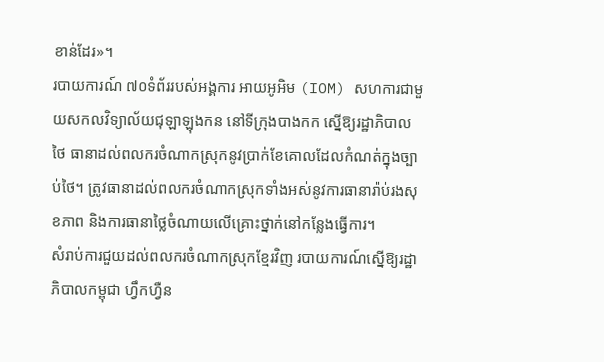ខាន់ដែរ»។
របាយការណ៍ ៧០ទំព័ររបស់អង្គការ អាយអូអិម (IOM) សហការជាមួយសកលវិទ្យាល័យជុឡាឡុងកន នៅទីក្រុងបាងកក ស្នើឱ្យរដ្ឋាភិបាលថៃ ធានាដល់ពលករចំណាកស្រុកនូវប្រាក់ខែគោលដែលកំណត់ក្នុងច្បាប់ថៃ។ ត្រូវធានាដល់ពលករចំណាកស្រុកទាំងអស់នូវការធានារ៉ាប់រងសុខភាព និងការធានាថ្លៃចំណាយលើគ្រោះថ្នាក់នៅកន្លែងធ្វើការ។
សំរាប់ការជួយដល់ពលករចំណាកស្រុកខ្មែរវិញ របាយការណ៍ស្នើឱ្យរដ្ឋាភិបាលកម្ពុជា ហ្វឹកហ្វឺន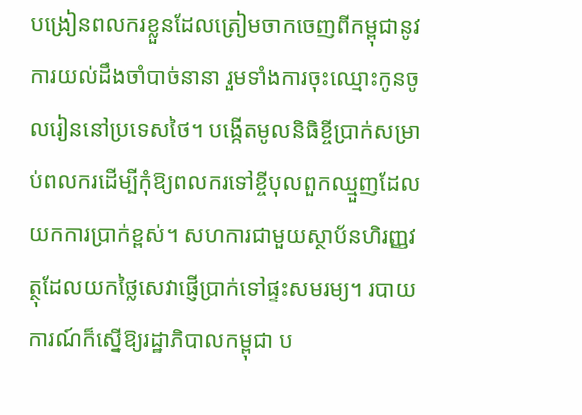បង្រៀនពលករខ្លួនដែលត្រៀមចាកចេញពីកម្ពុជានូវការយល់ដឹងចាំបាច់នានា រួមទាំងការចុះឈ្មោះកូនចូលរៀននៅប្រទេសថៃ។ បង្កើតមូលនិធិខ្ចីប្រាក់សម្រាប់ពលករដើម្បីកុំឱ្យពលករទៅខ្ចីបុលពួកឈ្មួញដែលយកការប្រាក់ខ្ពស់។ សហការជាមួយស្ថាប័នហិរញ្ញវត្ថុដែលយកថ្លៃសេវាផ្ញើប្រាក់ទៅផ្ទះសមរម្យ។ របាយការណ៍ក៏ស្នើឱ្យរដ្ឋាភិបាលកម្ពុជា ប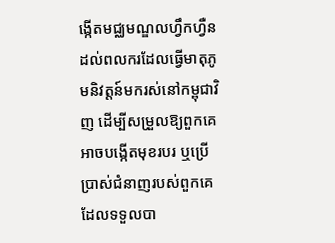ង្កើតមជ្ឈមណ្ឌលហ្វឹកហ្វឺនដល់ពលករដែលធ្វើមាតុភូមនិវត្តន៍មករស់នៅកម្ពុជាវិញ ដើម្បីសម្រួលឱ្យពួកគេអាចបង្កើតមុខរបរ ឬប្រើប្រាស់ជំនាញរបស់ពួកគេដែលទទួលបា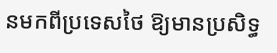នមកពីប្រទេសថៃ ឱ្យមានប្រសិទ្ធ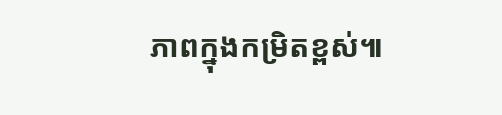ភាពក្នុងកម្រិតខ្ពស់៕